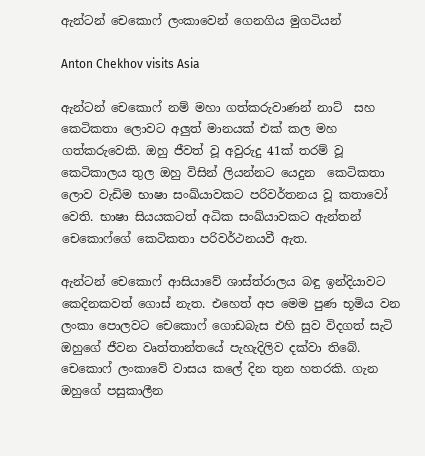ඇන්ටන් චෙකොෆ් ලංකාවෙන් ගෙනගිය මුගටියන්

Anton Chekhov visits Asia

ඇන්ටන් චෙකොෆ් නම් මහා ගත්කරුවාණන් නාට්  සහ කෙටිකතා ලොවට අලුත් මානයක් එක් කල මහ ගත්කරුවෙකි. ඔහු ජීවත් වූ අවුරුදු 41ක් තරම් වූ කෙටිකාලය තුල ඔහු විසින් ලියන්නට යෙදුන  කෙටිකතා ලොව වැඩිම භාෂා සංඛ්යාවකට පරිවර්තනය වූ කතාවෝ වෙති. භාෂා සියයකටත් අධික සංඛ්යාවකට ඇන්තන් චෙකොෆ්ගේ කෙටිකතා පරිවර්ථනයවී ඇත.

ඇන්ටන් චෙකොෆ් ආසියාවේ ශාස්ත්රාලය බඳු ඉන්දියාවට කෙදිනකවත් ගොස් නැත. එහෙත් අප මෙම පුණ භූමිය වන ලංකා පොලවට චෙකොෆ් ගොඩබැස එහි සුව විදගත් සැටි ඔහුගේ ජීවන වෘත්තාන්තයේ පැහැදිලිව දක්වා තිබේ. චෙකොෆ් ලංකාවේ වාසය කලේ දින තුන හතරකි. ගැන ඔහුගේ පසුකාලීන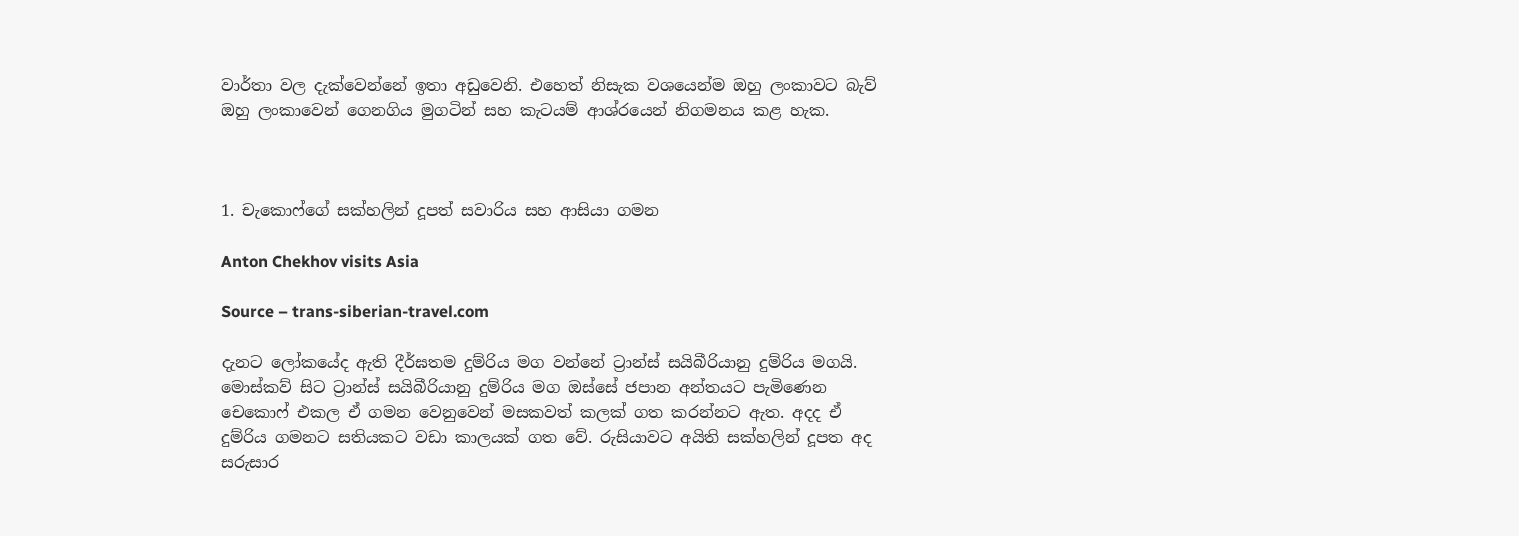වාර්තා වල දැක්වෙන්නේ ඉතා අඩුවෙනි. එහෙත් නිසැක වශයෙන්ම ඔහු ලංකාවට බැව් ඔහු ලංකාවෙන් ගෙනගිය මුගටින් සහ කැටයම් ආශ්රයෙන් නිගමනය කළ හැක.



1. චැකොෆ්ගේ සක්හලින් දූපත් සවාරිය සහ ආසියා ගමන

Anton Chekhov visits Asia

Source – trans-siberian-travel.com

දැනට ලෝකයේද ඇති දීර්ඝතම දුම්රිය මග වන්නේ ට්‍රාන්ස් සයිබීරියානු දුම්රිය මගයි. මොස්කව් සිට ට්‍රාන්ස් සයිබීරියානු දුම්රිය මග ඔස්සේ ජපාන අන්තයට පැමිණෙන චෙකොෆ් එකල ඒ ගමන වෙනුවෙන් මසකවත් කලක් ගත කරන්නට ඇත. අදද ඒ දුම්රිය ගමනට සතියකට වඩා කාලයක් ගත වේ. රුසියාවට අයිති සක්හලින් දූපත අද සරුසාර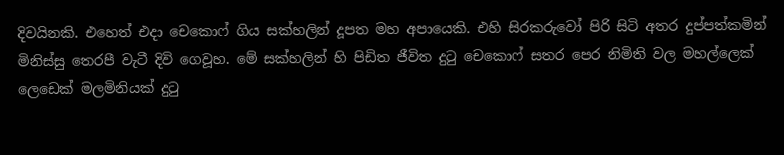දිවයිනකි. එහෙත් එදා චෙකොෆ් ගිය සක්හලින් දූපත මහ අපායෙකි. එහි සිරකරුවෝ පිරි සිටි අතර දුප්පත්කමින් මිනිස්සු තෙරපී වැටී දිවි ගෙවූහ. මේ සක්හලින් හි පිඩිත ජීවිත දුටු චෙකොෆ් සතර පෙර නිමිති වල මහල්ලෙක් ලෙඩෙක් මලමිනියක් දුටු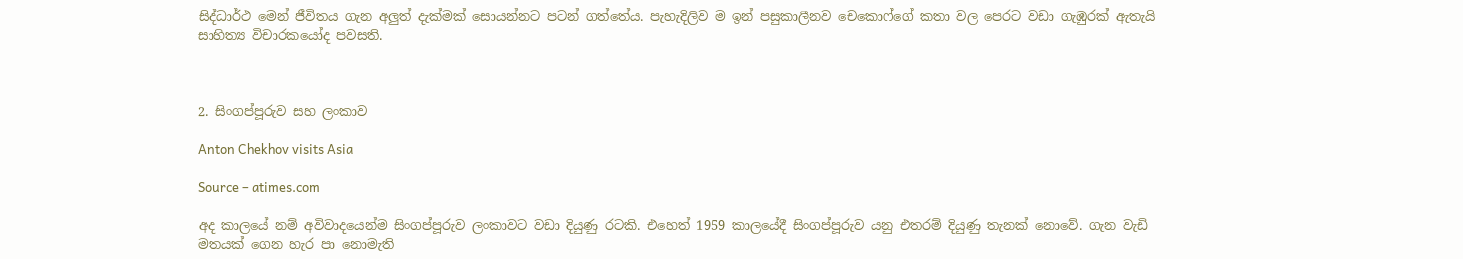සිද්ධාර්ථ මෙන් ජීවිතය ගැන අලුත් දැක්මක් සොයන්නට පටන් ගත්තේය. පැහැදිලිව ම ඉන් පසුකාලීනව චෙකොෆ්ගේ කතා වල පෙරට වඩා ගැඹුරක් ඇතැයි සාහිත්‍ය විචාරකයෝද පවසති.



2. සිංගප්පූරුව සහ ලංකාව

Anton Chekhov visits Asia

Source – atimes.com

අද කාලයේ නම් අවිවාදයෙන්ම සිංගප්පූරුව ලංකාවට වඩා දියුණු රටකි. එහෙත් 1959 කාලයේදී සිංගප්පූරුව යනු එතරම් දියුණු තැනක් නොවේ. ගැන වැඩි මතයක් ගෙන හැර පා නොමැති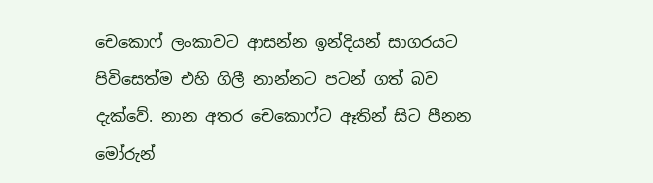චෙකොෆ් ලංකාවට ආසන්න ඉන්දියන් සාගරයට පිවිසෙත්ම එහි ගිලී නාන්නට පටන් ගත් බව දැක්වේ. නාන අතර චෙකොෆ්ට ඈතින් සිට පීනන මෝරුන්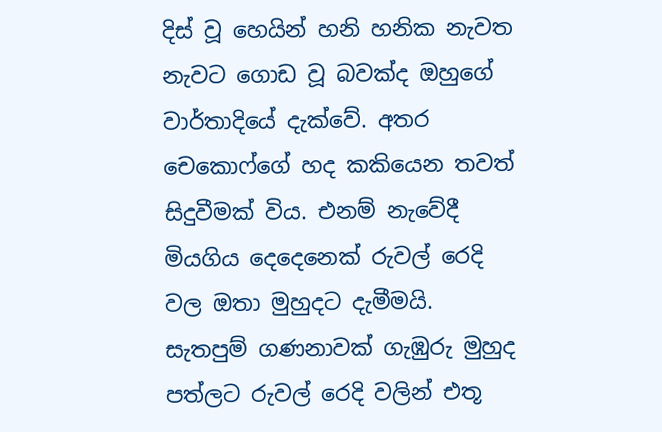දිස් වූ හෙයින් හනි හනික නැවත නැවට ගොඩ වූ බවක්ද ඔහුගේ වාර්තාදියේ දැක්වේ. අතර චෙකොෆ්ගේ හද කකියෙන තවත් සිදුවීමක් විය. එනම් නැවේදී මියගිය දෙදෙනෙක් රුවල් රෙදි වල ඔතා මුහුදට දැමීමයි. සැතපුම් ගණනාවක් ගැඹුරු මුහුද පත්ලට රුවල් රෙදි වලින් එතූ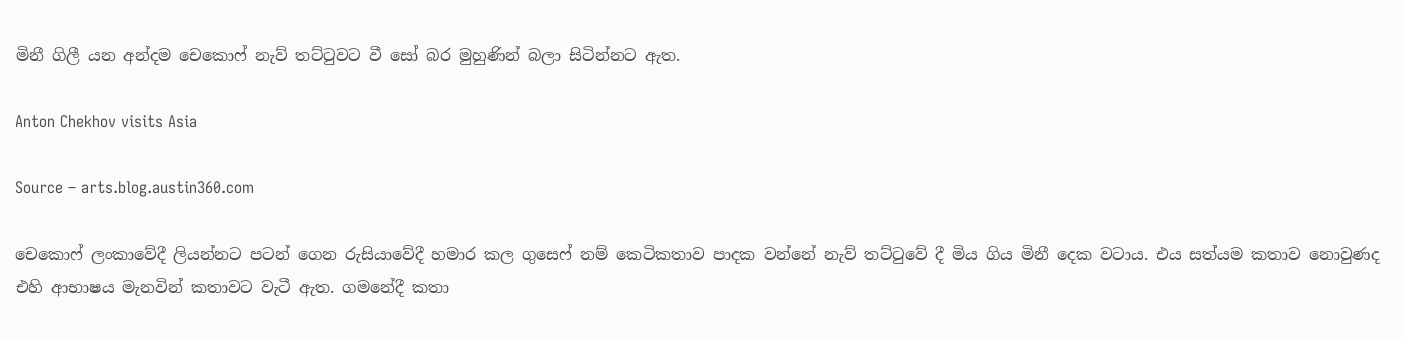මිනී ගිලී යන අන්දම චෙකොෆ් නැව් තට්ටුවට වී සෝ බර මුහුණින් බලා සිටින්නට ඇත.

Anton Chekhov visits Asia

Source – arts.blog.austin360.com

චෙකොෆ් ලංකාවේදී ලියන්නට පටන් ගෙන රුසියාවේදී හමාර කල ගුසෙෆ් නම් කෙටිකතාව පාදක වන්නේ නැව් තට්ටුවේ දී මිය ගිය මිනී දෙක වටාය. එය සත්යම කතාව නොවුණද එහි ආභාෂය මැනවින් කතාවට වැටී ඇත. ගමනේදී කතා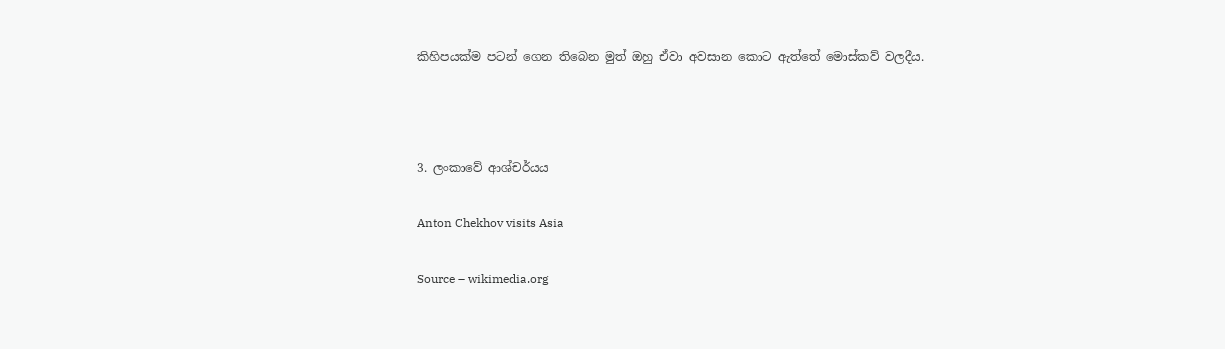කිහිපයක්ම පටන් ගෙන තිබෙන මුත් ඔහු ඒවා අවසාන කොට ඇත්තේ මොස්කව් වලදීය.



3. ලංකාවේ ආශ්චර්යය

Anton Chekhov visits Asia

Source – wikimedia.org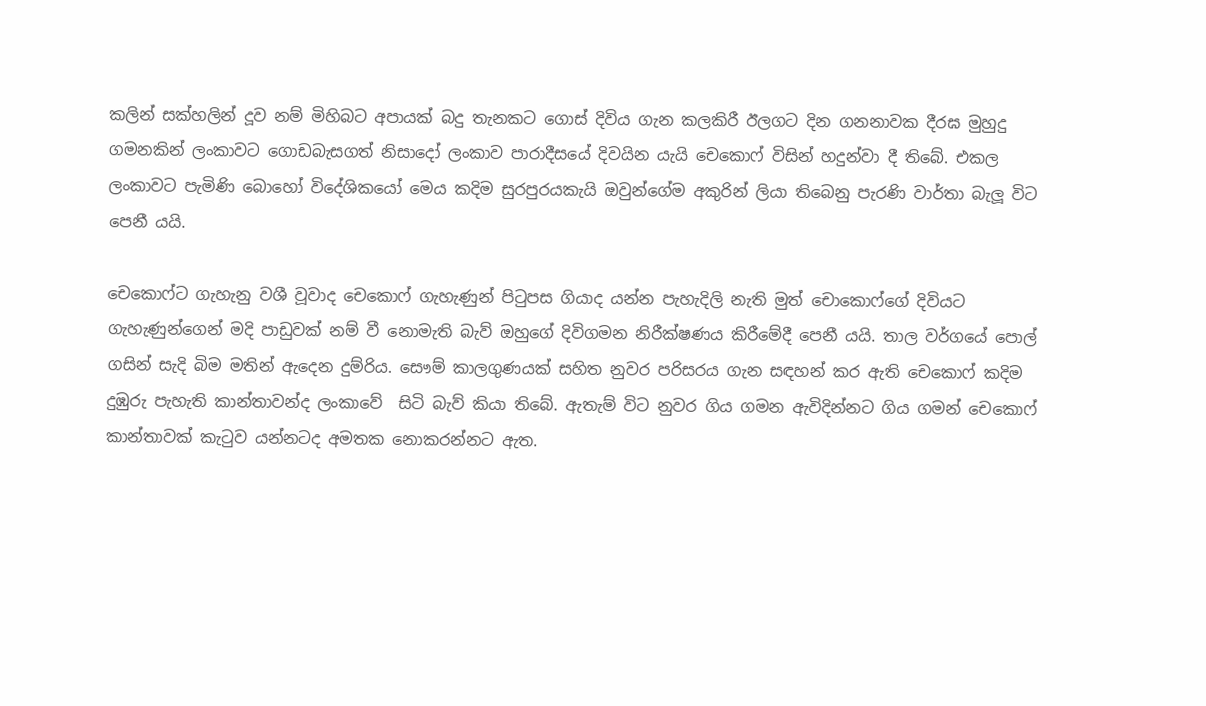කලින් සක්හලින් දූව නම් මිහිබට අපායක් බදු තැනකට ගොස් දිවිය ගැන කලකිරී ඊලගට දින ගනනාවක දීරඝ මුහුදු ගමනකින් ලංකාවට ගොඩබැසගත් නිසාදෝ ලංකාව පාරාදීසයේ දිවයින යැයි චෙකොෆ් විසින් හදුන්වා දී තිබේ. එකල ලංකාවට පැමිණි බොහෝ විදේශිකයෝ මෙය කදිම සුරපුරයකැයි ඔවුන්ගේම අකුරින් ලියා තිබෙනු පැරණි වාර්තා බැලූ විට පෙනී යයි.

චෙකොෆ්ට ගැහැනු වශී වූවාද චෙකොෆ් ගැහැණුන් පිටුපස ගියාද යන්න පැහැදිලි නැති මුත් චොකොෆ්ගේ දිවියට ගැහැණුන්ගෙන් මදි පාඩුවක් නම් වී නොමැති බැව් ඔහුගේ දිවිගමන නිරීක්ෂණය කිරීමේදී පෙනී යයි. තාල වර්ගයේ පොල් ගසින් සැදි බිම මතින් ඇදෙන දුම්රිය. සෞම් කාලගුණයක් සහිත නුවර පරිසරය ගැන සඳහන් කර ඇති චෙකොෆ් කදිම දුඹුරු පැහැති කාන්තාවන්ද ලංකාවේ  සිටි බැව් කියා තිබේ. ඇතැම් විට නුවර ගිය ගමන ඇවිදින්නට ගිය ගමන් චෙකොෆ් කාන්තාවක් කැටුව යන්නටද අමතක නොකරන්නට ඇත.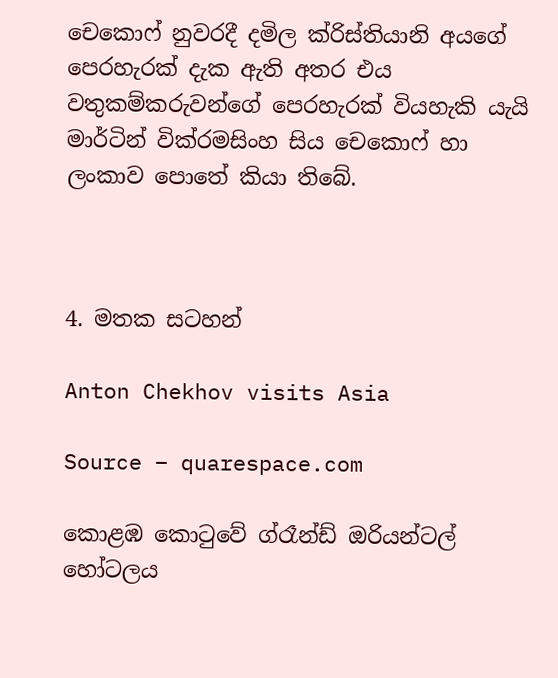චෙකොෆ් නුවරදී දමිල ක්රිස්තියානි අයගේ පෙරහැරක් දැක ඇති අතර එය වතුකම්කරුවන්ගේ පෙරහැරක් වියහැකි යැයි මාර්ටින් වික්රමසිංහ සිය චෙකොෆ් හා ලංකාව පොතේ කියා තිබේ.



4. මතක සටහන්

Anton Chekhov visits Asia

Source – quarespace.com

කොළඹ කොටුවේ ග්රෑන්ඩ් ඔරියන්ටල් හෝටලය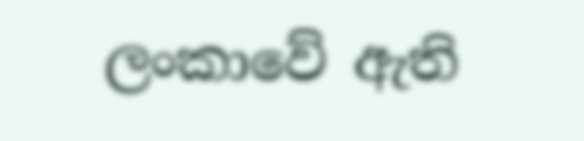ලංකාවේ ඇති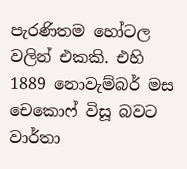පැරණිතම හෝටල වලින් එකකි. එහි 1889 නොවැම්බර් මස චෙකොෆ් විසූ බවට වාර්තා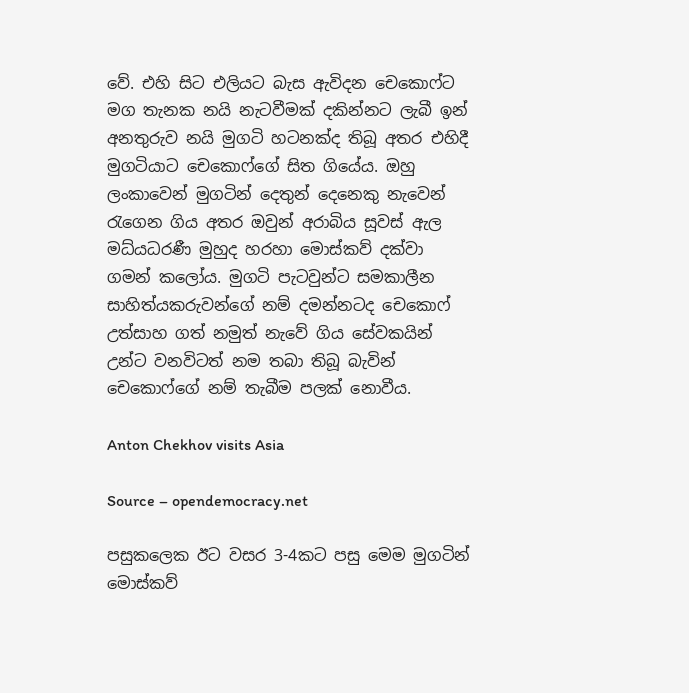වේ. එහි සිට එලියට බැස ඇවිදන චෙකොෆ්ට මග තැනක නයි නැටවීමක් දකින්නට ලැබී ඉන් අනතුරුව නයි මුගටි හටනක්ද තිබූ අතර එහිදී මුගටියාට චෙකොෆ්ගේ සිත ගියේය. ඔහු ලංකාවෙන් මුගටින් දෙතුන් දෙනෙකු නැවෙන් රැගෙන ගිය අතර ඔවුන් අරාබිය සූවස් ඇල මධ්යධරණී මුහුද හරහා මොස්කව් දක්වා ගමන් කලෝය. මුගටි පැටවුන්ට සමකාලීන සාහිත්යකරුවන්ගේ නම් දමන්නටද චෙකොෆ් උත්සාහ ගත් නමුත් නැවේ ගිය සේවකයින් උන්ට වනවිටත් නම තබා තිබූ බැවින් චෙකොෆ්ගේ නම් තැබීම පලක් නොවීය.

Anton Chekhov visits Asia

Source – opendemocracy.net

පසුකලෙක ඊට වසර 3-4කට පසු මෙම මුගටින් මොස්කව්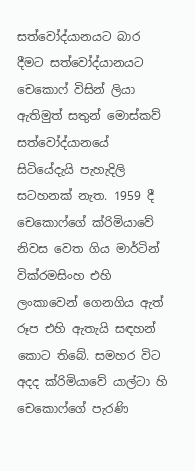සත්වෝද්යානයට බාර දීමට සත්වෝද්යානයට චෙකොෆ් විසින් ලියා ඇතිමුත් සතුන් මොස්කව් සත්වෝද්යානයේ සිටියේදැයි පැහැදිලි සටහනක් නැත. 1959 දී චෙකොෆ්ගේ ක්රිමියාවේ නිවස වෙත ගිය මාර්ටින් වික්රමසිංහ එහි ලංකාවෙන් ගෙනගිය ඇත් රූප එහි ඇතැයි සඳහන් කොට තිබේ. සමහර විට අදද ක්රිමියාවේ යාල්ටා හි චෙකොෆ්ගේ පැරණි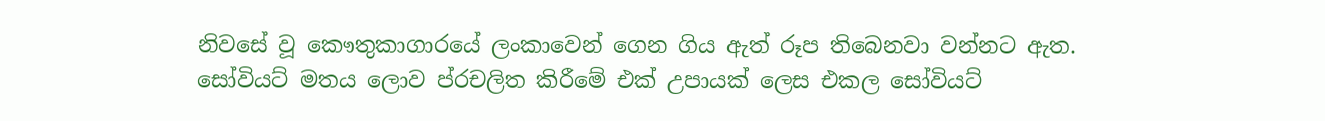නිවසේ වූ කෞතුකාගාරයේ ලංකාවෙන් ගෙන ගිය ඇත් රූප තිබෙනවා වන්නට ඇත. සෝවියට් මතය ලොව ප්රචලිත කිරීමේ එක් උපායක් ලෙස එකල සෝවියට්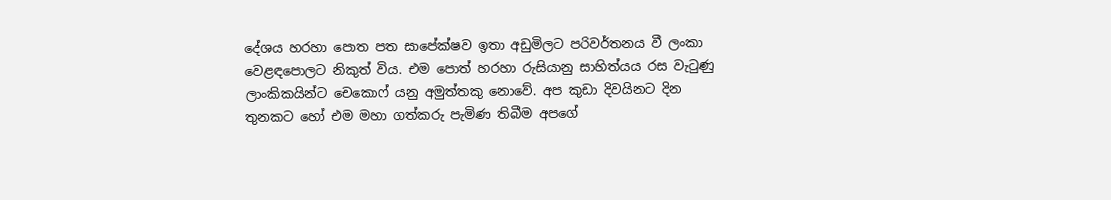දේශය හරහා පොත පත සාපේක්ෂව ඉතා අඩුමිලට පරිවර්තනය වී ලංකා වෙළඳපොලට නිකුත් විය. එම පොත් හරහා රුසියානු සාහිත්යය රස වැටුණු ලාංකිකයින්ට චෙකොෆ් යනු අමුත්තකු නොවේ. අප කුඩා දිවයිනට දින තුනකට හෝ එම මහා ගත්කරු පැමිණ තිබීම අපගේ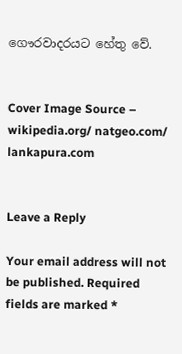ගෞරවාදරයට හේතු වේ.


Cover Image Source – wikipedia.org/ natgeo.com/ lankapura.com


Leave a Reply

Your email address will not be published. Required fields are marked *